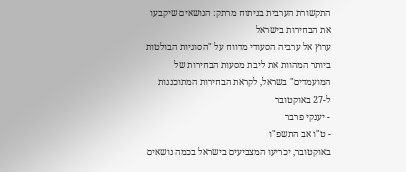התקשורת הערבית בניתוח מרתק: הנושאים שיקבעו את הבחירות בישראל
ערוץ אל ערביה הסעודי מדווח על "הסוגיות הבולטות ביותר המהוות את ליבת מסעות הבחירות של המועמדים" בשראל, לקראת הבחירות המתוכננות ל-27 באוקטובר
- יענקי פרבר
- ט"ו אב התשפ"ו
באוקטובר, יכריעו המצביעים בישראל בכמה נושאים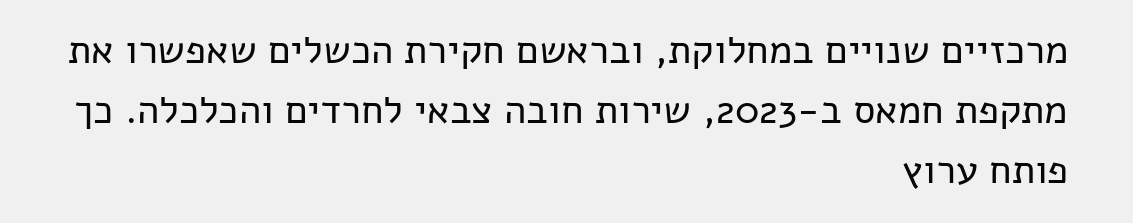מרכזיים שנויים במחלוקת, ובראשם חקירת הכשלים שאפשרו את מתקפת חמאס ב-2023, שירות חובה צבאי לחרדים והכלכלה. כך פותח ערוץ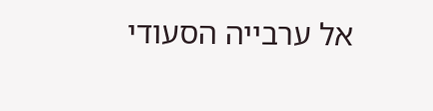אל ערבייה הסעודי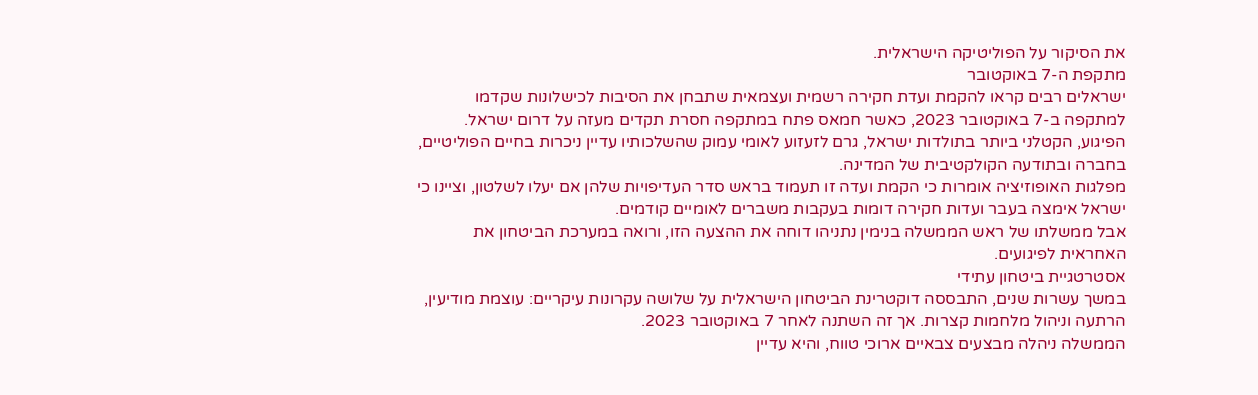את הסיקור על הפוליטיקה הישראלית.
מתקפת ה-7 באוקטובר
ישראלים רבים קראו להקמת ועדת חקירה רשמית ועצמאית שתבחן את הסיבות לכישלונות שקדמו למתקפה ב-7 באוקטובר 2023, כאשר חמאס פתח במתקפה חסרת תקדים מעזה על דרום ישראל.
הפיגוע, הקטלני ביותר בתולדות ישראל, גרם לזעזוע לאומי עמוק שהשלכותיו עדיין ניכרות בחיים הפוליטיים, בחברה ובתודעה הקולקטיבית של המדינה.
מפלגות האופוזיציה אומרות כי הקמת ועדה זו תעמוד בראש סדר העדיפויות שלהן אם יעלו לשלטון, וציינו כי ישראל אימצה בעבר ועדות חקירה דומות בעקבות משברים לאומיים קודמים.
אבל ממשלתו של ראש הממשלה בנימין נתניהו דוחה את ההצעה הזו, ורואה במערכת הביטחון את האחראית לפיגועים.
אסטרטגיית ביטחון עתידי
במשך עשרות שנים, התבססה דוקטרינת הביטחון הישראלית על שלושה עקרונות עיקריים: עוצמת מודיעין, הרתעה וניהול מלחמות קצרות. אך זה השתנה לאחר 7 באוקטובר 2023.
הממשלה ניהלה מבצעים צבאיים ארוכי טווח, והיא עדיין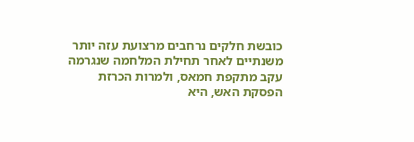כובשת חלקים נרחבים מרצועת עזה יותר משנתיים לאחר תחילת המלחמה שנגרמה עקב מתקפת חמאס, ולמרות הכרזת הפסקת האש, היא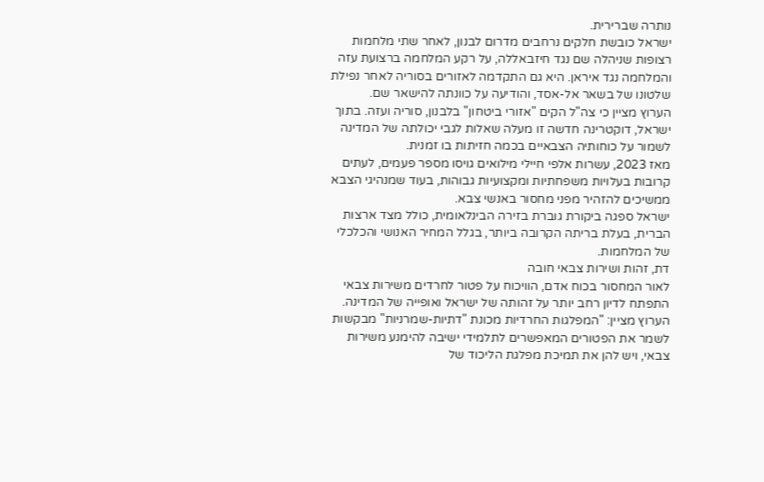נותרה שברירית.
ישראל כובשת חלקים נרחבים מדרום לבנון, לאחר שתי מלחמות רצופות שניהלה שם נגד חיזבאללה, על רקע המלחמה ברצועת עזה והמלחמה נגד איראן. היא גם התקדמה לאזורים בסוריה לאחר נפילת שלטונו של בשאר אל-אסד, והודיעה על כוונתה להישאר שם.
הערוץ מציין כי צה"ל הקים "אזורי ביטחון" בלבנון, סוריה ועזה. בתוך ישראל, דוקטרינה חדשה זו מעלה שאלות לגבי יכולתה של המדינה לשמור על כוחותיה הצבאיים בכמה חזיתות בו זמנית.
מאז 2023, עשרות אלפי חיילי מילואים גויסו מספר פעמים, לעתים קרובות בעלויות משפחתיות ומקצועיות גבוהות, בעוד שמנהיגי הצבא ממשיכים להזהיר מפני מחסור באנשי צבא.
ישראל ספגה ביקורת גוברת בזירה הבינלאומית, כולל מצד ארצות הברית, בעלת בריתה הקרובה ביותר, בגלל המחיר האנושי והכלכלי של המלחמות.
דת, זהות ושירות צבאי חובה
לאור המחסור בכוח אדם, הוויכוח על פטור לחרדים משירות צבאי התפתח לדיון רחב יותר על זהותה של ישראל ואופייה של המדינה.
הערוץ מציין: "המפלגות החרדיות מכונת "דתיות-שמרניות" מבקשות לשמר את הפטורים המאפשרים לתלמידי ישיבה להימנע משירות צבאי, ויש להן את תמיכת מפלגת הליכוד של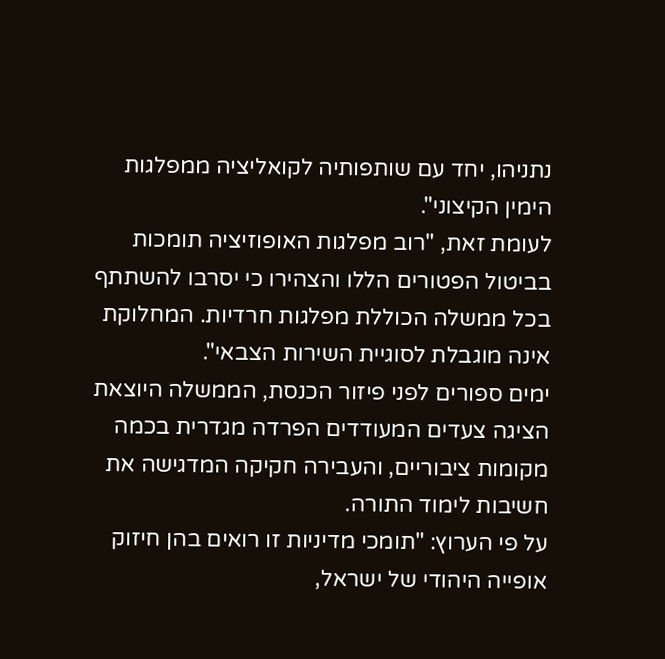נתניהו, יחד עם שותפותיה לקואליציה ממפלגות הימין הקיצוני".
לעומת זאת, "רוב מפלגות האופוזיציה תומכות בביטול הפטורים הללו והצהירו כי יסרבו להשתתף בכל ממשלה הכוללת מפלגות חרדיות. המחלוקת אינה מוגבלת לסוגיית השירות הצבאי".
ימים ספורים לפני פיזור הכנסת, הממשלה היוצאת הציגה צעדים המעודדים הפרדה מגדרית בכמה מקומות ציבוריים, והעבירה חקיקה המדגישה את חשיבות לימוד התורה.
על פי הערוץ: "תומכי מדיניות זו רואים בהן חיזוק אופייה היהודי של ישראל,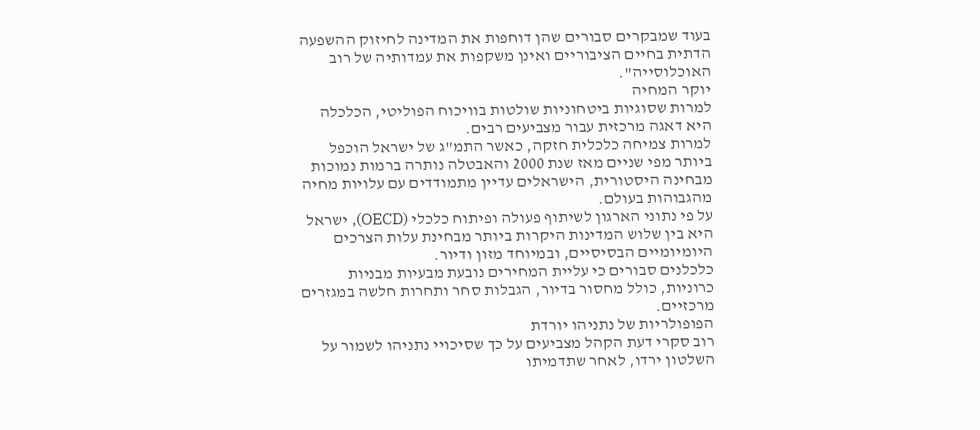בעוד שמבקרים סבורים שהן דוחפות את המדינה לחיזוק ההשפעה הדתית בחיים הציבוריים ואינן משקפות את עמדותיה של רוב האוכלוסייה".
יוקר המחיה
למרות שסוגיות ביטחוניות שולטות בוויכוח הפוליטי, הכלכלה היא דאגה מרכזית עבור מצביעים רבים.
למרות צמיחה כלכלית חזקה, כאשר התמ"ג של ישראל הוכפל ביותר מפי שניים מאז שנת 2000 והאבטלה נותרה ברמות נמוכות מבחינה היסטורית, הישראלים עדיין מתמודדים עם עלויות מחיה מהגבוהות בעולם.
על פי נתוני הארגון לשיתוף פעולה ופיתוח כלכלי (OECD), ישראל היא בין שלוש המדינות היקרות ביותר מבחינת עלות הצרכים היומיומיים הבסיסיים, ובמיוחד מזון ודיור.
כלכלנים סבורים כי עליית המחירים נובעת מבעיות מבניות כרוניות, כולל מחסור בדיור, הגבלות סחר ותחרות חלשה במגזרים מרכזיים.
הפופולריות של נתניהו יורדת
רוב סקרי דעת הקהל מצביעים על כך שסיכויי נתניהו לשמור על השלטון ירדו, לאחר שתדמיתו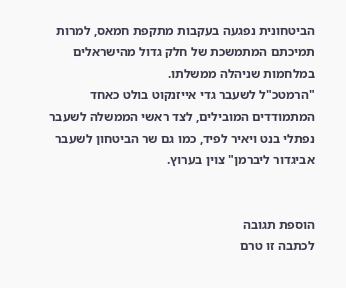הביטחונית נפגעה בעקבות מתקפת חמאס, למרות תמיכתם המתמשכת של חלק גדול מהישראלים במלחמות שניהלה ממשלתו.
"הרמטכ"ל לשעבר גדי אייזנקוט בולט כאחד המתמודדים המובילים, לצד ראשי הממשלה לשעבר נפתלי בנט ויאיר לפיד, כמו גם שר הביטחון לשעבר אביגדור ליברמן" צוין בערוץ.


הוספת תגובה
לכתבה זו טרם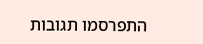התפרסמו תגובות